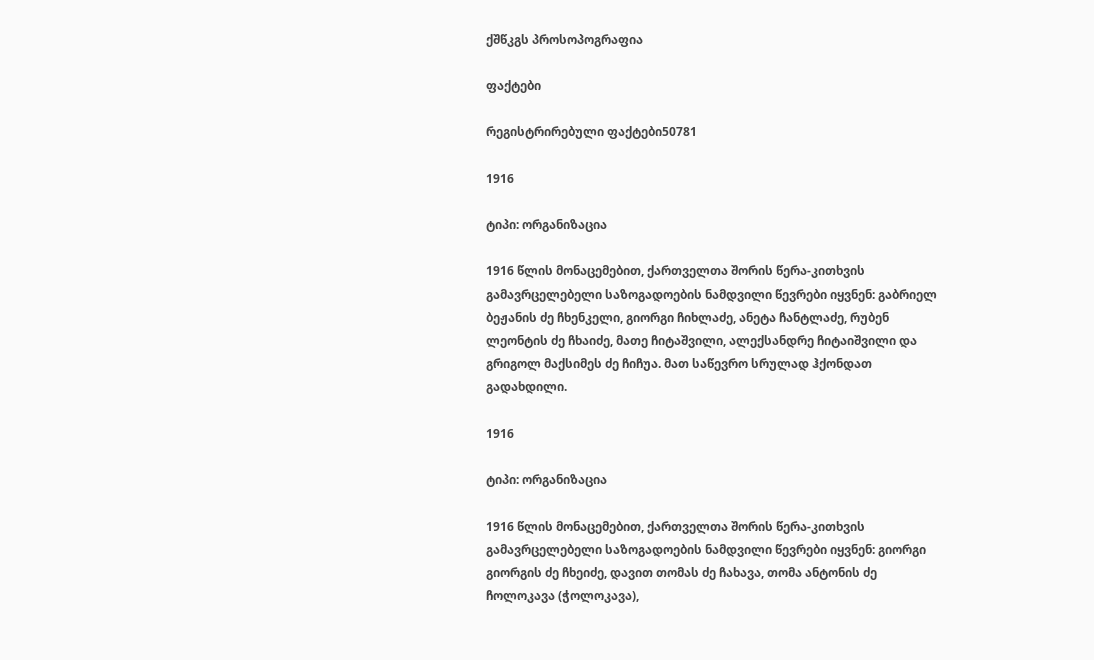ქშწკგს პროსოპოგრაფია

ფაქტები

რეგისტრირებული ფაქტები50781

1916

ტიპი: ორგანიზაცია

1916 წლის მონაცემებით, ქართველთა შორის წერა-კითხვის გამავრცელებელი საზოგადოების ნამდვილი წევრები იყვნენ: გაბრიელ ბეჟანის ძე ჩხენკელი, გიორგი ჩიხლაძე, ანეტა ჩანტლაძე, რუბენ ლეონტის ძე ჩხაიძე, მათე ჩიტაშვილი, ალექსანდრე ჩიტაიშვილი და გრიგოლ მაქსიმეს ძე ჩიჩუა. მათ საწევრო სრულად ჰქონდათ გადახდილი.

1916

ტიპი: ორგანიზაცია

1916 წლის მონაცემებით, ქართველთა შორის წერა-კითხვის გამავრცელებელი საზოგადოების ნამდვილი წევრები იყვნენ: გიორგი გიორგის ძე ჩხეიძე, დავით თომას ძე ჩახავა, თომა ანტონის ძე ჩოლოკავა (ჭოლოკავა),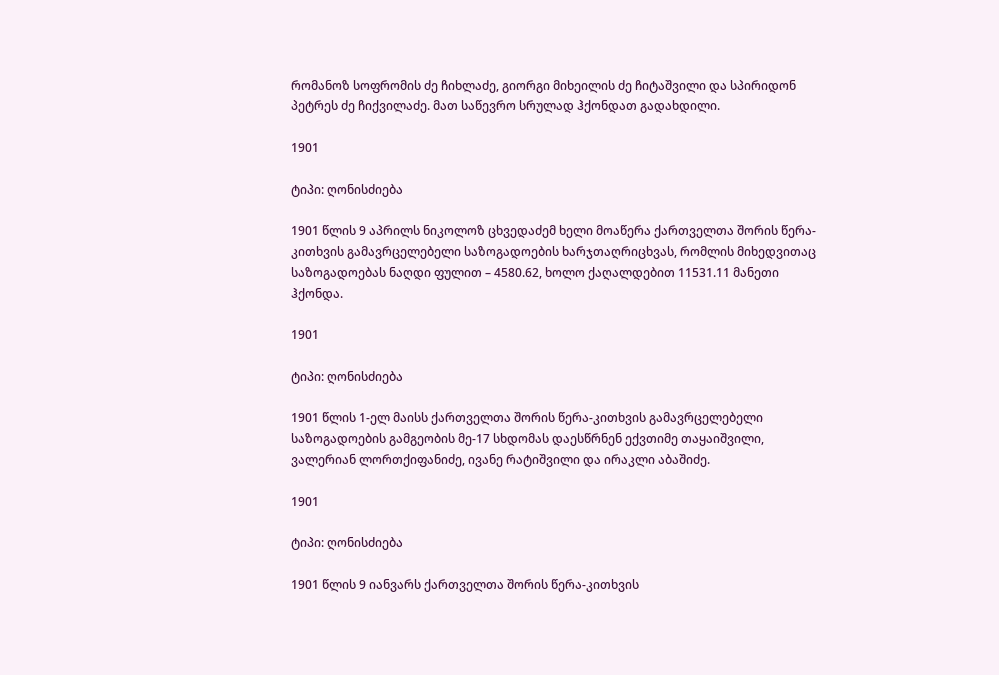რომანოზ სოფრომის ძე ჩიხლაძე, გიორგი მიხეილის ძე ჩიტაშვილი და სპირიდონ პეტრეს ძე ჩიქვილაძე. მათ საწევრო სრულად ჰქონდათ გადახდილი.

1901

ტიპი: ღონისძიება

1901 წლის 9 აპრილს ნიკოლოზ ცხვედაძემ ხელი მოაწერა ქართველთა შორის წერა-კითხვის გამავრცელებელი საზოგადოების ხარჯთაღრიცხვას, რომლის მიხედვითაც საზოგადოებას ნაღდი ფულით – 4580.62, ხოლო ქაღალდებით 11531.11 მანეთი ჰქონდა.

1901

ტიპი: ღონისძიება

1901 წლის 1-ელ მაისს ქართველთა შორის წერა-კითხვის გამავრცელებელი საზოგადოების გამგეობის მე-17 სხდომას დაესწრნენ ექვთიმე თაყაიშვილი, ვალერიან ლორთქიფანიძე, ივანე რატიშვილი და ირაკლი აბაშიძე.

1901

ტიპი: ღონისძიება

1901 წლის 9 იანვარს ქართველთა შორის წერა-კითხვის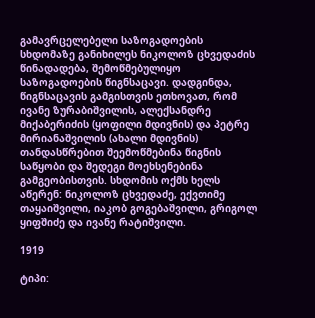გამავრცელებელი საზოგადოების სხდომაზე განიხილეს ნიკოლოზ ცხვედაძის წინადადება, შემოწმებულიყო საზოგადოების წიგნსაცავი. დადგინდა, წიგნსაცავის გამგისთვის ეთხოვათ, რომ ივანე ზურაბიშვილის, ალექსანდრე მიქაბერიძის (ყოფილი მდივნის) და პეტრე მირიანაშვილის (ახალი მდივნის) თანდასწრებით შეემოწმებინა წიგნის საწყობი და შედეგი მოეხსენებინა გამგეობისთვის. სხდომის ოქმს ხელს აწერენ: ნიკოლოზ ცხვედაძე, ექვთიმე თაყაიშვილი, იაკობ გოგებაშვილი, გრიგოლ ყიფშიძე და ივანე რატიშვილი.

1919

ტიპი: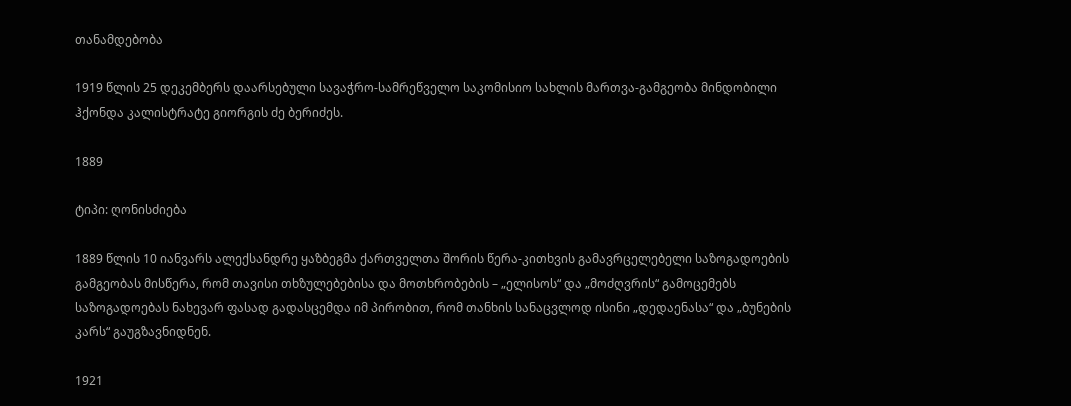თანამდებობა

1919 წლის 25 დეკემბერს დაარსებული სავაჭრო-სამრეწველო საკომისიო სახლის მართვა-გამგეობა მინდობილი ჰქონდა კალისტრატე გიორგის ძე ბერიძეს.

1889

ტიპი: ღონისძიება

1889 წლის 10 იანვარს ალექსანდრე ყაზბეგმა ქართველთა შორის წერა-კითხვის გამავრცელებელი საზოგადოების გამგეობას მისწერა, რომ თავისი თხზულებებისა და მოთხრობების – „ელისოს“ და „მოძღვრის“ გამოცემებს საზოგადოებას ნახევარ ფასად გადასცემდა იმ პირობით, რომ თანხის სანაცვლოდ ისინი „დედაენასა“ და „ბუნების კარს“ გაუგზავნიდნენ.

1921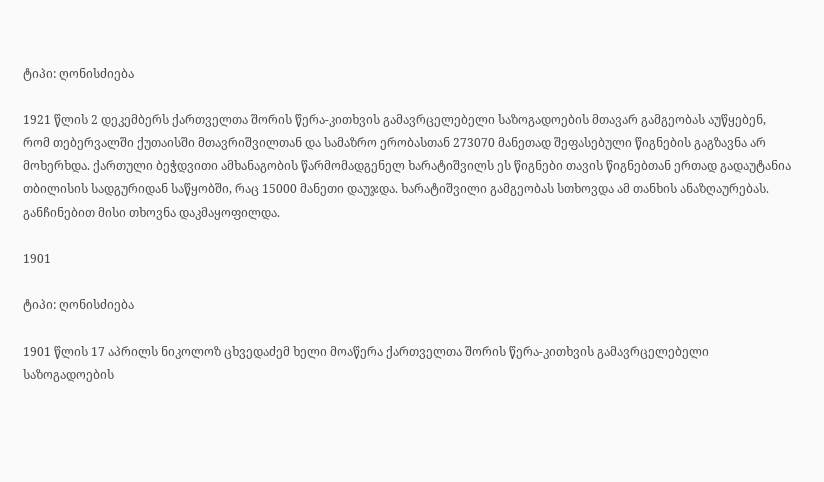ტიპი: ღონისძიება

1921 წლის 2 დეკემბერს ქართველთა შორის წერა-კითხვის გამავრცელებელი საზოგადოების მთავარ გამგეობას აუწყებენ, რომ თებერვალში ქუთაისში მთავრიშვილთან და სამაზრო ერობასთან 273070 მანეთად შეფასებული წიგნების გაგზავნა არ მოხერხდა. ქართული ბეჭდვითი ამხანაგობის წარმომადგენელ ხარატიშვილს ეს წიგნები თავის წიგნებთან ერთად გადაუტანია თბილისის სადგურიდან საწყობში, რაც 15000 მანეთი დაუჯდა. ხარატიშვილი გამგეობას სთხოვდა ამ თანხის ანაზღაურებას. განჩინებით მისი თხოვნა დაკმაყოფილდა.

1901

ტიპი: ღონისძიება

1901 წლის 17 აპრილს ნიკოლოზ ცხვედაძემ ხელი მოაწერა ქართველთა შორის წერა-კითხვის გამავრცელებელი საზოგადოების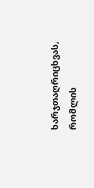ხარჯთაღრიცხვას, რომლის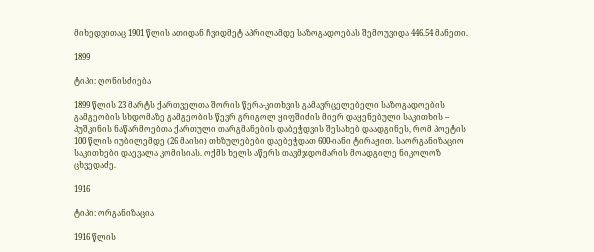მიხედვითაც 1901 წლის ათიდან ჩვიდმეტ აპრილამდე საზოგადოებას შემოუვიდა 446.54 მანეთი.

1899

ტიპი: ღონისძიება

1899 წლის 23 მარტს ქართველთა შორის წერა-კითხვის გამავრცელებელი საზოგადოების გამგეობის სხდომაზე გამგეობის წევრ გრიგოლ ყიფშიძის მიერ დაყენებული საკითხის – პუშკინის ნაწარმოებთა ქართული თარგმანების დაბეჭდვის შესახებ დაადგინეს, რომ პოეტის 100 წლის იუბილემდე (26 მაისი) თხზულებები დაებეჭდათ 600-იანი ტირაჟით. საორგანიზაციო საკითხები დაევალა კომისიას. ოქმს ხელს აწერს თავმჯდომარის მოადგილე ნიკოლოზ ცხვედაძე.

1916

ტიპი: ორგანიზაცია

1916 წლის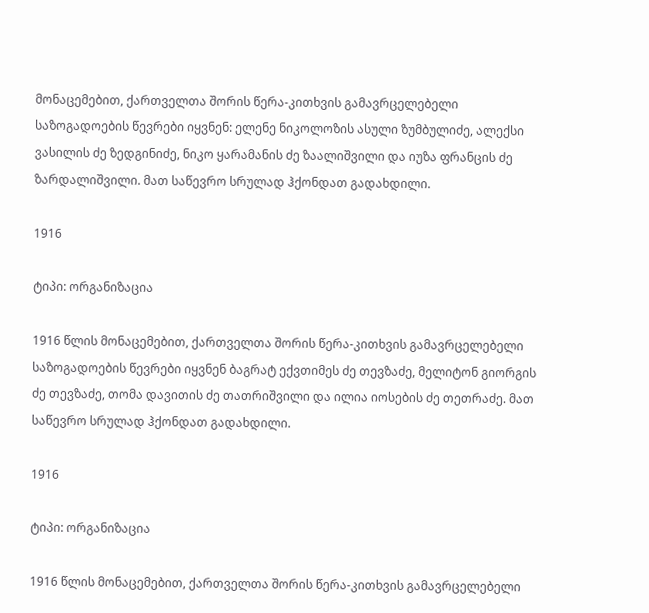მონაცემებით, ქართველთა შორის წერა-კითხვის გამავრცელებელი საზოგადოების წევრები იყვნენ: ელენე ნიკოლოზის ასული ზუმბულიძე, ალექსი ვასილის ძე ზედგინიძე, ნიკო ყარამანის ძე ზაალიშვილი და იუზა ფრანცის ძე ზარდალიშვილი. მათ საწევრო სრულად ჰქონდათ გადახდილი.

1916

ტიპი: ორგანიზაცია

1916 წლის მონაცემებით, ქართველთა შორის წერა-კითხვის გამავრცელებელი საზოგადოების წევრები იყვნენ ბაგრატ ექვთიმეს ძე თევზაძე, მელიტონ გიორგის ძე თევზაძე, თომა დავითის ძე თათრიშვილი და ილია იოსების ძე თეთრაძე. მათ საწევრო სრულად ჰქონდათ გადახდილი.

1916

ტიპი: ორგანიზაცია

1916 წლის მონაცემებით, ქართველთა შორის წერა-კითხვის გამავრცელებელი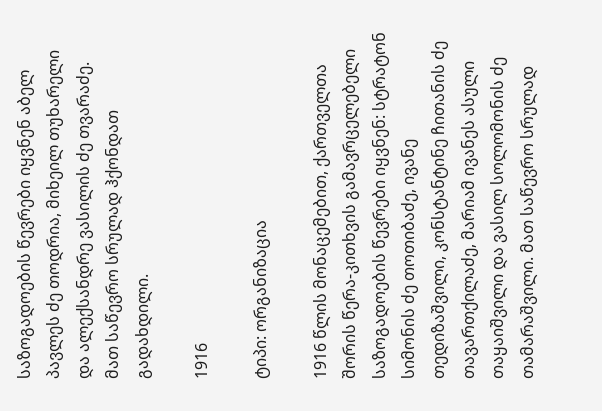საზოგადოების წევრები იყვნენ აბელ პავლეს ძე თოდრია, მიხეილ თუხარელი და ალექსანდრე ვასილის ძე თვარაძე. მათ საწევრო სრულად ჰქონდათ გადახდილი.

1916

ტიპი: ორგანიზაცია

1916 წლის მონაცემებით, ქართველთა შორის წერა-კითხვის გამავრცელებელი საზოგადოების წევრები იყვნენ: სტრატონ სიმონის ძე თოთიბაძე, ივანე თედიზაშვილი, კონსტანტინე ჩითანის ძე თავართქილაძე, მარიამ ივანეს ასული თაყაიშვილი და ვასილ სოლომონის ძე თამარაშვილი. მათ საწევრო სრულად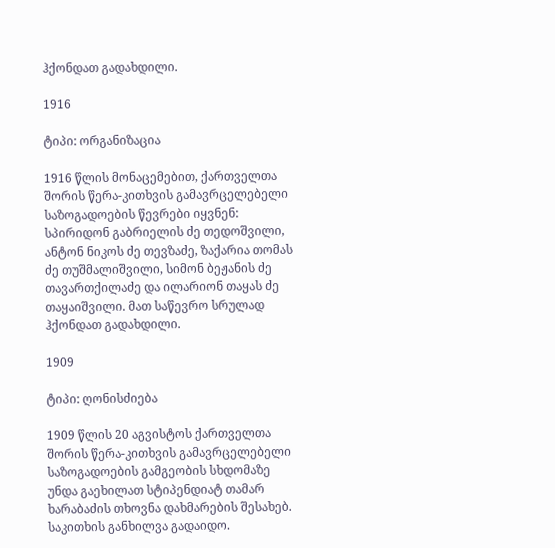ჰქონდათ გადახდილი.

1916

ტიპი: ორგანიზაცია

1916 წლის მონაცემებით, ქართველთა შორის წერა-კითხვის გამავრცელებელი საზოგადოების წევრები იყვნენ: სპირიდონ გაბრიელის ძე თედოშვილი, ანტონ ნიკოს ძე თევზაძე, ზაქარია თომას ძე თუშმალიშვილი, სიმონ ბეჟანის ძე თავართქილაძე და ილარიონ თაყას ძე თაყაიშვილი. მათ საწევრო სრულად ჰქონდათ გადახდილი.

1909

ტიპი: ღონისძიება

1909 წლის 20 აგვისტოს ქართველთა შორის წერა-კითხვის გამავრცელებელი საზოგადოების გამგეობის სხდომაზე უნდა გაეხილათ სტიპენდიატ თამარ ხარაბაძის თხოვნა დახმარების შესახებ. საკითხის განხილვა გადაიდო.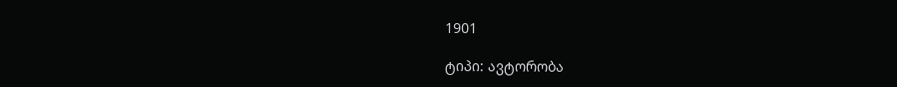1901

ტიპი: ავტორობა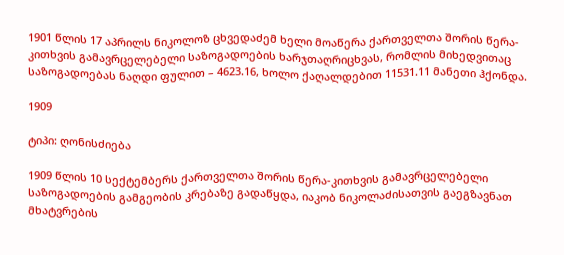1901 წლის 17 აპრილს ნიკოლოზ ცხვედაძემ ხელი მოაწერა ქართველთა შორის წერა-კითხვის გამავრცელებელი საზოგადოების ხარჯთაღრიცხვას, რომლის მიხედვითაც საზოგადოებას ნაღდი ფულით – 4623.16, ხოლო ქაღალდებით 11531.11 მანეთი ჰქონდა.

1909

ტიპი: ღონისძიება

1909 წლის 10 სექტემბერს ქართველთა შორის წერა-კითხვის გამავრცელებელი საზოგადოების გამგეობის კრებაზე გადაწყდა, იაკობ ნიკოლაძისათვის გაეგზავნათ მხატვრების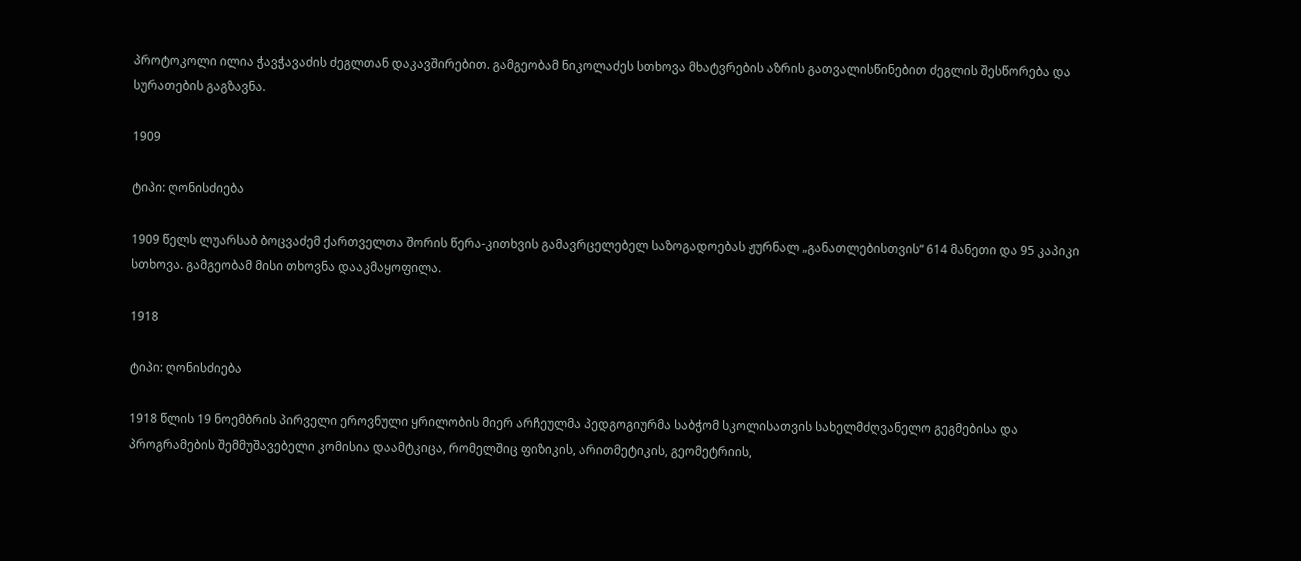პროტოკოლი ილია ჭავჭავაძის ძეგლთან დაკავშირებით. გამგეობამ ნიკოლაძეს სთხოვა მხატვრების აზრის გათვალისწინებით ძეგლის შესწორება და სურათების გაგზავნა.

1909

ტიპი: ღონისძიება

1909 წელს ლუარსაბ ბოცვაძემ ქართველთა შორის წერა-კითხვის გამავრცელებელ საზოგადოებას ჟურნალ „განათლებისთვის“ 614 მანეთი და 95 კაპიკი სთხოვა. გამგეობამ მისი თხოვნა დააკმაყოფილა.

1918

ტიპი: ღონისძიება

1918 წლის 19 ნოემბრის პირველი ეროვნული ყრილობის მიერ არჩეულმა პედგოგიურმა საბჭომ სკოლისათვის სახელმძღვანელო გეგმებისა და პროგრამების შემმუშავებელი კომისია დაამტკიცა, რომელშიც ფიზიკის, არითმეტიკის, გეომეტრიის,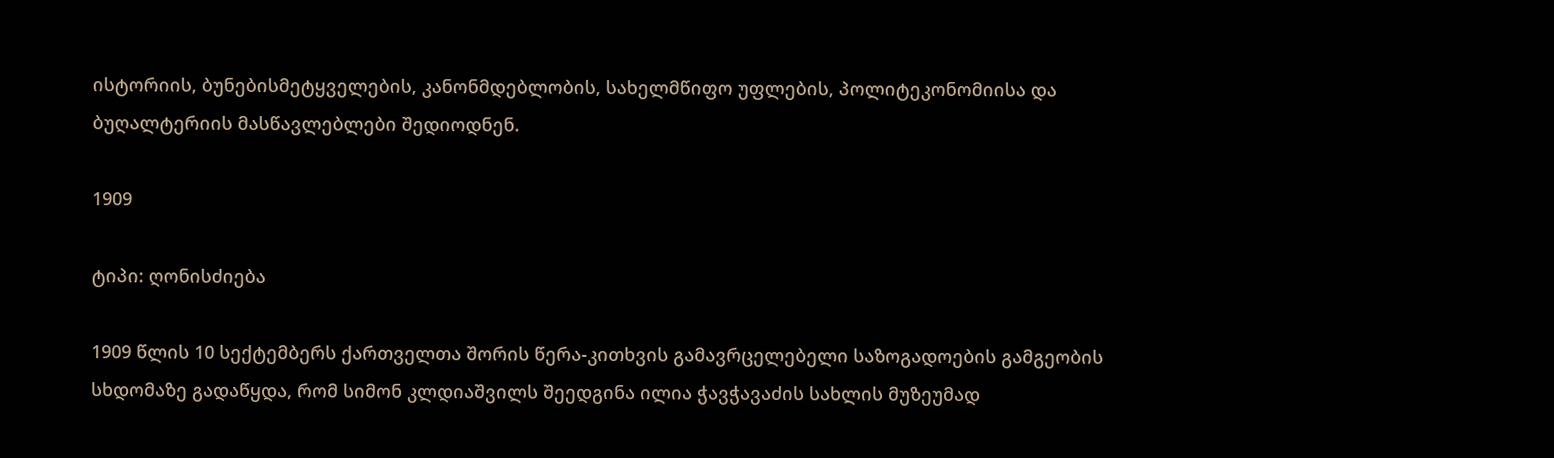ისტორიის, ბუნებისმეტყველების, კანონმდებლობის, სახელმწიფო უფლების, პოლიტეკონომიისა და ბუღალტერიის მასწავლებლები შედიოდნენ.

1909

ტიპი: ღონისძიება

1909 წლის 10 სექტემბერს ქართველთა შორის წერა-კითხვის გამავრცელებელი საზოგადოების გამგეობის სხდომაზე გადაწყდა, რომ სიმონ კლდიაშვილს შეედგინა ილია ჭავჭავაძის სახლის მუზეუმად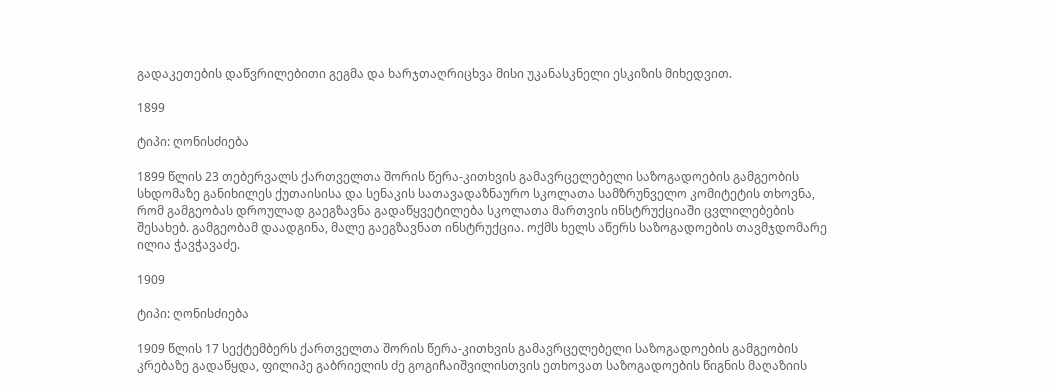გადაკეთების დაწვრილებითი გეგმა და ხარჯთაღრიცხვა მისი უკანასკნელი ესკიზის მიხედვით.

1899

ტიპი: ღონისძიება

1899 წლის 23 თებერვალს ქართველთა შორის წერა-კითხვის გამავრცელებელი საზოგადოების გამგეობის სხდომაზე განიხილეს ქუთაისისა და სენაკის სათავადაზნაურო სკოლათა სამზრუნველო კომიტეტის თხოვნა, რომ გამგეობას დროულად გაეგზავნა გადაწყვეტილება სკოლათა მართვის ინსტრუქციაში ცვლილებების შესახებ. გამგეობამ დაადგინა, მალე გაეგზავნათ ინსტრუქცია. ოქმს ხელს აწერს საზოგადოების თავმჯდომარე ილია ჭავჭავაძე.

1909

ტიპი: ღონისძიება

1909 წლის 17 სექტემბერს ქართველთა შორის წერა-კითხვის გამავრცელებელი საზოგადოების გამგეობის კრებაზე გადაწყდა, ფილიპე გაბრიელის ძე გოგიჩაიშვილისთვის ეთხოვათ საზოგადოების წიგნის მაღაზიის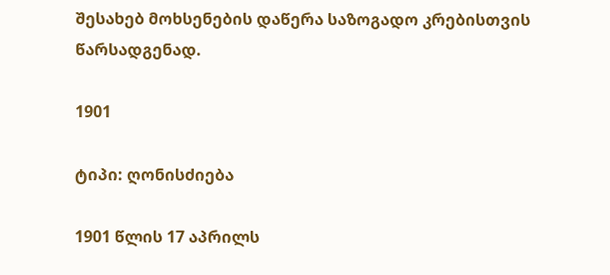შესახებ მოხსენების დაწერა საზოგადო კრებისთვის წარსადგენად.

1901

ტიპი: ღონისძიება

1901 წლის 17 აპრილს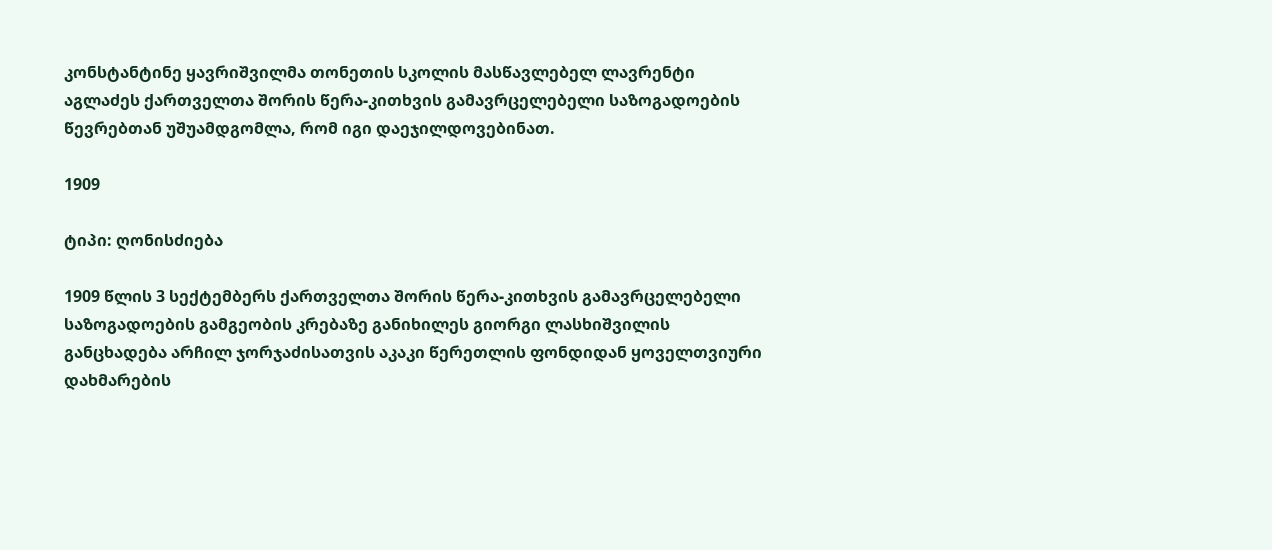კონსტანტინე ყავრიშვილმა თონეთის სკოლის მასწავლებელ ლავრენტი აგლაძეს ქართველთა შორის წერა-კითხვის გამავრცელებელი საზოგადოების წევრებთან უშუამდგომლა, რომ იგი დაეჯილდოვებინათ.

1909

ტიპი: ღონისძიება

1909 წლის 3 სექტემბერს ქართველთა შორის წერა-კითხვის გამავრცელებელი საზოგადოების გამგეობის კრებაზე განიხილეს გიორგი ლასხიშვილის განცხადება არჩილ ჯორჯაძისათვის აკაკი წერეთლის ფონდიდან ყოველთვიური დახმარების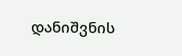დანიშვნის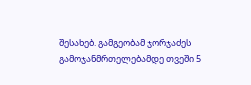შესახებ. გამგეობამ ჯორჯაძეს გამოჯანმრთელებამდე თვეში 5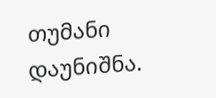თუმანი დაუნიშნა.